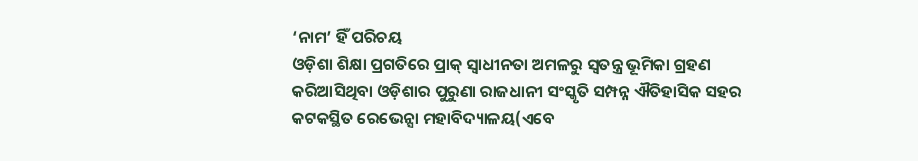‘ନାମ’ ହିଁ ପରିଚୟ
ଓଡ଼ିଶା ଶିକ୍ଷା ପ୍ରଗତିରେ ପ୍ରାକ୍ ସ୍ୱାଧୀନତା ଅମଳରୁ ସ୍ୱତନ୍ତ୍ର ଭୂମିକା ଗ୍ରହଣ କରିଆସିଥିବା ଓଡ଼ିଶାର ପୁରୁଣା ରାଜଧାନୀ ସଂସ୍କୃତି ସମ୍ପନ୍ନ ଐତିହାସିକ ସହର କଟକସ୍ଥିତ ରେଭେନ୍ସା ମହାବିଦ୍ୟାଳୟ(ଏବେ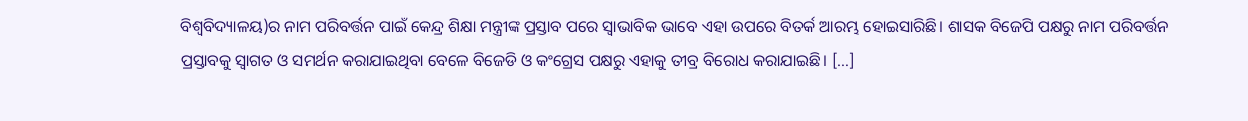ବିଶ୍ୱବିଦ୍ୟାଳୟ)ର ନାମ ପରିବର୍ତ୍ତନ ପାଇଁ କେନ୍ଦ୍ର ଶିକ୍ଷା ମନ୍ତ୍ରୀଙ୍କ ପ୍ରସ୍ତାବ ପରେ ସ୍ୱାଭାବିକ ଭାବେ ଏହା ଉପରେ ବିତର୍କ ଆରମ୍ଭ ହୋଇସାରିଛି। ଶାସକ ବିଜେପି ପକ୍ଷରୁ ନାମ ପରିବର୍ତ୍ତନ ପ୍ରସ୍ତାବକୁ ସ୍ୱାଗତ ଓ ସମର୍ଥନ କରାଯାଇଥିବା ବେଳେ ବିଜେଡି ଓ କଂଗ୍ରେସ ପକ୍ଷରୁ ଏହାକୁ ତୀବ୍ର ବିରୋଧ କରାଯାଇଛି। […]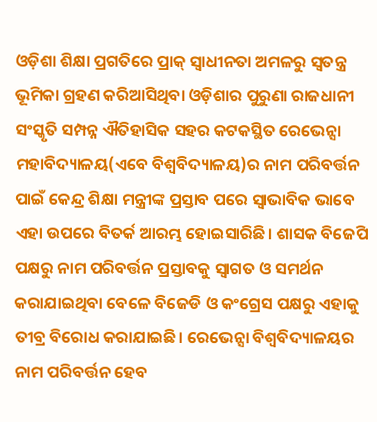ଓଡ଼ିଶା ଶିକ୍ଷା ପ୍ରଗତିରେ ପ୍ରାକ୍ ସ୍ୱାଧୀନତା ଅମଳରୁ ସ୍ୱତନ୍ତ୍ର ଭୂମିକା ଗ୍ରହଣ କରିଆସିଥିବା ଓଡ଼ିଶାର ପୁରୁଣା ରାଜଧାନୀ ସଂସ୍କୃତି ସମ୍ପନ୍ନ ଐତିହାସିକ ସହର କଟକସ୍ଥିତ ରେଭେନ୍ସା ମହାବିଦ୍ୟାଳୟ(ଏବେ ବିଶ୍ୱବିଦ୍ୟାଳୟ)ର ନାମ ପରିବର୍ତ୍ତନ ପାଇଁ କେନ୍ଦ୍ର ଶିକ୍ଷା ମନ୍ତ୍ରୀଙ୍କ ପ୍ରସ୍ତାବ ପରେ ସ୍ୱାଭାବିକ ଭାବେ ଏହା ଉପରେ ବିତର୍କ ଆରମ୍ଭ ହୋଇସାରିଛି। ଶାସକ ବିଜେପି ପକ୍ଷରୁ ନାମ ପରିବର୍ତ୍ତନ ପ୍ରସ୍ତାବକୁ ସ୍ୱାଗତ ଓ ସମର୍ଥନ କରାଯାଇଥିବା ବେଳେ ବିଜେଡି ଓ କଂଗ୍ରେସ ପକ୍ଷରୁ ଏହାକୁ ତୀବ୍ର ବିରୋଧ କରାଯାଇଛି। ରେଭେନ୍ସା ବିଶ୍ୱବିଦ୍ୟାଳୟର ନାମ ପରିବର୍ତ୍ତନ ହେବ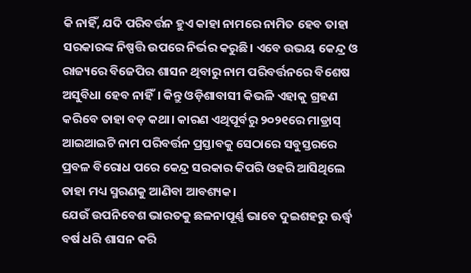କି ନାହିଁ, ଯଦି ପରିବର୍ତ୍ତନ ହୁଏ କାହା ନାମରେ ନାମିତ ହେବ ତାହା ସରକାରଙ୍କ ନିଷ୍ପତ୍ତି ଉପରେ ନିର୍ଭର କରୁଛି। ଏବେ ଉଭୟ କେନ୍ଦ୍ର ଓ ରାଜ୍ୟରେ ବିଜେପିର ଶାସନ ଥିବାରୁ ନାମ ପରିବର୍ତ୍ତନରେ ବିଶେଷ ଅସୁବିଧା ହେବ ନାହିଁ। କିନ୍ତୁ ଓଡ଼ିଶାବାସୀ କିଭଳି ଏହାକୁ ଗ୍ରହଣ କରିବେ ତାହା ବଡ଼ କଥା। କାରଣ ଏଥିପୂର୍ବରୁ ୨୦୨୧ରେ ମାଡ୍ରାସ୍ ଆଇଆଇଟି ନାମ ପରିବର୍ତ୍ତନ ପ୍ରସ୍ତାବକୁ ସେଠାରେ ସବୁସ୍ତରରେ ପ୍ରବଳ ବିରୋଧ ପରେ କେନ୍ଦ୍ର ସରକାର କିପରି ଓହରି ଆସିଥିଲେ ତାହା ମଧ୍ୟ ସ୍ମରଣକୁ ଆଣିବା ଆବଶ୍ୟକ।
ଯେଉଁ ଉପନିବେଶ ଭାରତକୁ ଛଳନାପୂର୍ଣ୍ଣ ଭାବେ ଦୁଇଶହରୁ ଊର୍ଦ୍ଧ୍ବ ବର୍ଷ ଧରି ଶାସନ କରି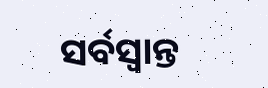ସର୍ବସ୍ୱାନ୍ତ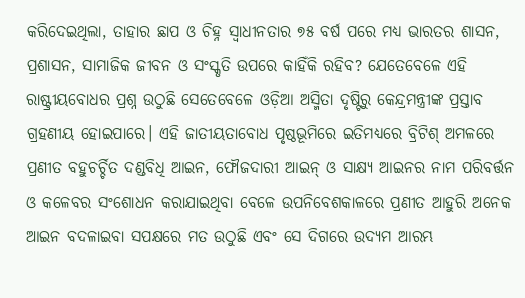କରିଦେଇଥିଲା, ତାହାର ଛାପ ଓ ଚିହ୍ନ ସ୍ୱାଧୀନତାର ୭୫ ବର୍ଷ ପରେ ମଧ୍ୟ ଭାରତର ଶାସନ, ପ୍ରଶାସନ, ସାମାଜିକ ଜୀବନ ଓ ସଂସ୍କୃତି ଉପରେ କାହିଁକି ରହିବ? ଯେତେବେଳେ ଏହି ରାଷ୍ଟ୍ରୀୟବୋଧର ପ୍ରଶ୍ନ ଉଠୁଛି ସେତେବେଳେ ଓଡ଼ିଆ ଅସ୍ମିତା ଦୃଷ୍ଟିରୁ କେନ୍ଦ୍ରମନ୍ତ୍ରୀଙ୍କ ପ୍ରସ୍ତାବ ଗ୍ରହଣୀୟ ହୋଇପାରେ। ଏହି ଜାତୀୟତାବୋଧ ପୃଷ୍ଠଭୂମିରେ ଇତିମଧ୍ୟରେ ବ୍ରିଟିଶ୍ ଅମଳରେ ପ୍ରଣୀତ ବହୁଚର୍ଚ୍ଚିତ ଦଣ୍ଡବିଧି ଆଇନ, ଫୌଜଦାରୀ ଆଇନ୍ ଓ ସାକ୍ଷ୍ୟ ଆଇନର ନାମ ପରିବର୍ତ୍ତନ ଓ କଳେବର ସଂଶୋଧନ କରାଯାଇଥିବା ବେଳେ ଉପନିବେଶକାଳରେ ପ୍ରଣୀତ ଆହୁରି ଅନେକ ଆଇନ ବଦଳାଇବା ସପକ୍ଷରେ ମତ ଉଠୁଛି ଏବଂ ସେ ଦିଗରେ ଉଦ୍ୟମ ଆରମ୍ଭ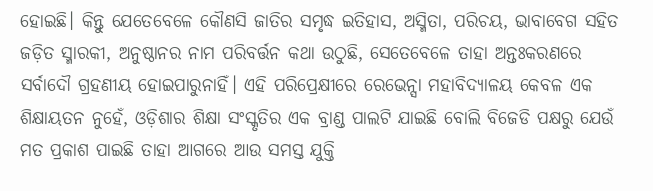ହୋଇଛି। କିନ୍ତୁ ଯେତେବେଳେ କୌଣସି ଜାତିର ସମୃଦ୍ଧ ଇତିହାସ, ଅସ୍ମିତା, ପରିଚୟ, ଭାବାବେଗ ସହିତ ଜଡ଼ିତ ସ୍ମାରକୀ, ଅନୁଷ୍ଠାନର ନାମ ପରିବର୍ତ୍ତନ କଥା ଉଠୁଛି, ସେତେବେଳେ ତାହା ଅନ୍ତଃକରଣରେ ସର୍ବାଦୌ ଗ୍ରହଣୀୟ ହୋଇପାରୁନାହିଁ। ଏହି ପରିପ୍ରେକ୍ଷୀରେ ରେଭେନ୍ସା ମହାବିଦ୍ୟାଳୟ କେବଳ ଏକ ଶିକ୍ଷାୟତନ ନୁହେଁ, ଓଡ଼ିଶାର ଶିକ୍ଷା ସଂସ୍କୃତିର ଏକ ବ୍ରାଣ୍ଡ ପାଲଟି ଯାଇଛି ବୋଲି ବିଜେଡି ପକ୍ଷରୁ ଯେଉଁ ମତ ପ୍ରକାଶ ପାଇଛି ତାହା ଆଗରେ ଆଉ ସମସ୍ତ ଯୁକ୍ତି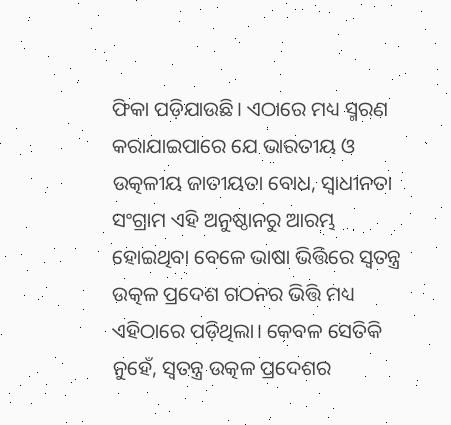ଫିକା ପଡ଼ିଯାଉଛି। ଏଠାରେ ମଧ୍ୟ ସ୍ମରଣ କରାଯାଇପାରେ ଯେ ଭାରତୀୟ ଓ ଉତ୍କଳୀୟ ଜାତୀୟତା ବୋଧ, ସ୍ୱାଧୀନତା ସଂଗ୍ରାମ ଏହି ଅନୁଷ୍ଠାନରୁ ଆରମ୍ଭ ହୋଇଥିବା ବେଳେ ଭାଷା ଭିତ୍ତିରେ ସ୍ୱତନ୍ତ୍ର ଉତ୍କଳ ପ୍ରଦେଶ ଗଠନର ଭିତ୍ତି ମଧ୍ୟ ଏହିଠାରେ ପଡ଼ିଥିଲା। କେବଳ ସେତିକି ନୁହେଁ, ସ୍ୱତନ୍ତ୍ର ଉତ୍କଳ ପ୍ରଦେଶର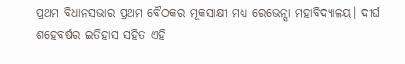ପ୍ରଥମ ବିଧାନସଭାର ପ୍ରଥମ ବୈଠକର ମୂକସାକ୍ଷୀ ମଧ୍ୟ ରେଭେନ୍ସା ମହାବିଦ୍ୟାଳୟ। ଦୀର୍ଘ ଶହେବର୍ଷର ଇତିହାସ ସହିତ ଏହି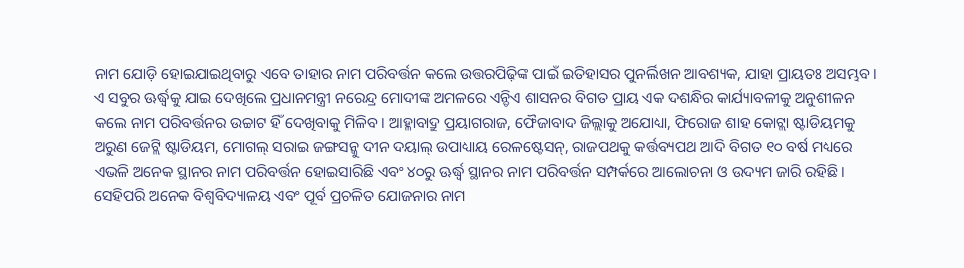ନାମ ଯୋଡ଼ି ହୋଇଯାଇଥିବାରୁ ଏବେ ତାହାର ନାମ ପରିବର୍ତ୍ତନ କଲେ ଉତ୍ତରପିଢ଼ିଙ୍କ ପାଇଁ ଇତିହାସର ପୁନର୍ଲିଖନ ଆବଶ୍ୟକ, ଯାହା ପ୍ରାୟତଃ ଅସମ୍ଭବ।
ଏ ସବୁର ଊର୍ଦ୍ଧ୍ବକୁ ଯାଇ ଦେଖିଲେ ପ୍ରଧାନମନ୍ତ୍ରୀ ନରେନ୍ଦ୍ର ମୋଦୀଙ୍କ ଅମଳରେ ଏନ୍ଡିଏ ଶାସନର ବିଗତ ପ୍ରାୟ ଏକ ଦଶନ୍ଧିର କାର୍ଯ୍ୟାବଳୀକୁ ଅନୁଶୀଳନ କଲେ ନାମ ପରିବର୍ତ୍ତନର ଉଚ୍ଚାଟ ହିଁ ଦେଖିବାକୁ ମିଳିବ। ଆହ୍ଳାବାଦ୍ରୁ ପ୍ରୟାଗରାଜ, ଫୈଜାବାଦ ଜିଲ୍ଲାକୁ ଅଯୋଧ୍ୟା, ଫିରୋଜ ଶାହ କୋଟ୍ଲା ଷ୍ଟାଡିୟମକୁ ଅରୁଣ ଜେଟ୍ଲି ଷ୍ଟାଡିୟମ, ମୋଗଲ୍ ସରାଇ ଜଙ୍ଗସନ୍କୁ ଦୀନ ଦୟାଲ୍ ଉପାଧ୍ୟାୟ ରେଳଷ୍ଟେସନ୍, ରାଜପଥକୁ କର୍ତ୍ତବ୍ୟପଥ ଆଦି ବିଗତ ୧୦ ବର୍ଷ ମଧ୍ୟରେ ଏଭଳି ଅନେକ ସ୍ଥାନର ନାମ ପରିବର୍ତ୍ତନ ହୋଇସାରିଛି ଏବଂ ୪୦ରୁ ଊର୍ଦ୍ଧ୍ବ ସ୍ଥାନର ନାମ ପରିବର୍ତ୍ତନ ସମ୍ପର୍କରେ ଆଲୋଚନା ଓ ଉଦ୍ୟମ ଜାରି ରହିଛି। ସେହିପରି ଅନେକ ବିଶ୍ୱବିଦ୍ୟାଳୟ ଏବଂ ପୂର୍ବ ପ୍ରଚଳିତ ଯୋଜନାର ନାମ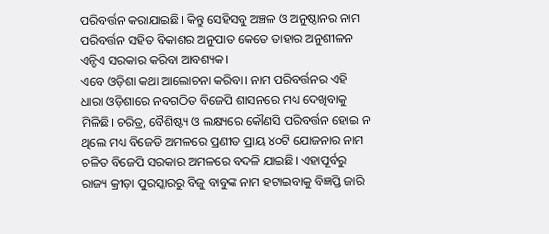ପରିବର୍ତ୍ତନ କରାଯାଇଛି। କିନ୍ତୁ ସେହିସବୁ ଅଞ୍ଚଳ ଓ ଅନୁଷ୍ଠାନର ନାମ ପରିବର୍ତ୍ତନ ସହିତ ବିକାଶର ଅନୁପାତ କେତେ ତାହାର ଅନୁଶୀଳନ ଏନ୍ଡିଏ ସରକାର କରିବା ଆବଶ୍ୟକ।
ଏବେ ଓଡ଼ିଶା କଥା ଆଲୋଚନା କରିବା। ନାମ ପରିବର୍ତ୍ତନର ଏହି ଧାରା ଓଡ଼ିଶାରେ ନବଗଠିତ ବିଜେପି ଶାସନରେ ମଧ୍ୟ ଦେଖିବାକୁ ମିଳିଛି। ଚରିତ୍ର, ବୈଶିଷ୍ଟ୍ୟ ଓ ଲକ୍ଷ୍ୟରେ କୌଣସି ପରିବର୍ତ୍ତନ ହୋଇ ନ ଥିଲେ ମଧ୍ୟ ବିଜେଡି ଅମଳରେ ପ୍ରଣୀତ ପ୍ରାୟ ୪୦ଟି ଯୋଜନାର ନାମ ଚଳିତ ବିଜେପି ସରକାର ଅମଳରେ ବଦଳି ଯାଇଛି। ଏହାପୂର୍ବରୁ ରାଜ୍ୟ କ୍ରୀଡ଼ା ପୁରସ୍କାରରୁ ବିଜୁ ବାବୁଙ୍କ ନାମ ହଟାଇବାକୁ ବିଜ୍ଞପ୍ତି ଜାରି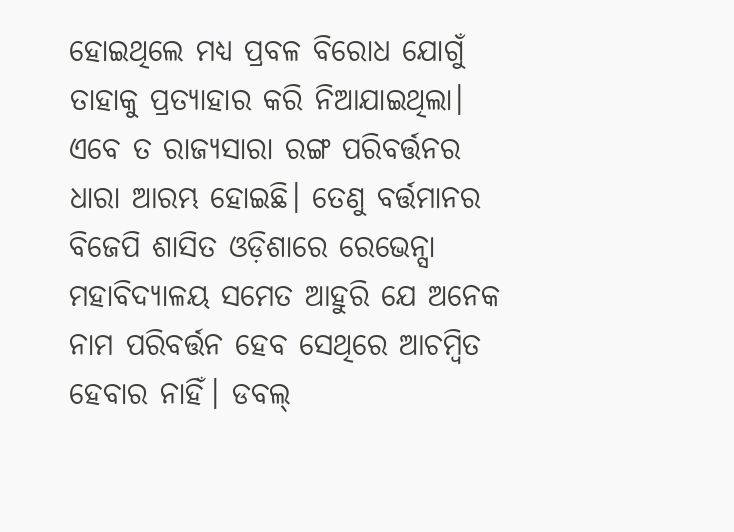ହୋଇଥିଲେ ମଧ୍ୟ ପ୍ରବଳ ବିରୋଧ ଯୋଗୁଁ ତାହାକୁ ପ୍ରତ୍ୟାହାର କରି ନିଆଯାଇଥିଲା। ଏବେ ତ ରାଜ୍ୟସାରା ରଙ୍ଗ ପରିବର୍ତ୍ତନର ଧାରା ଆରମ୍ଭ ହୋଇଛି। ତେଣୁ ବର୍ତ୍ତମାନର ବିଜେପି ଶାସିତ ଓଡ଼ିଶାରେ ରେଭେନ୍ସା ମହାବିଦ୍ୟାଳୟ ସମେତ ଆହୁରି ଯେ ଅନେକ ନାମ ପରିବର୍ତ୍ତନ ହେବ ସେଥିରେ ଆଚମ୍ବିତ ହେବାର ନାହିଁ। ଡବଲ୍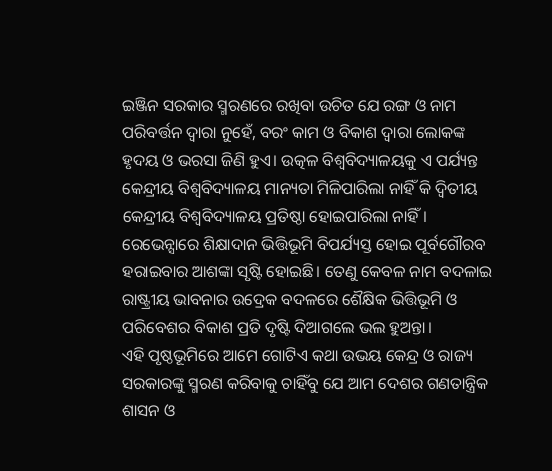ଇଞ୍ଜିନ ସରକାର ସ୍ମରଣରେ ରଖିବା ଉଚିତ ଯେ ରଙ୍ଗ ଓ ନାମ ପରିବର୍ତ୍ତନ ଦ୍ୱାରା ନୁହେଁ, ବରଂ କାମ ଓ ବିକାଶ ଦ୍ୱାରା ଲୋକଙ୍କ ହୃଦୟ ଓ ଭରସା ଜିଣି ହୁଏ। ଉତ୍କଳ ବିଶ୍ୱବିଦ୍ୟାଳୟକୁ ଏ ପର୍ଯ୍ୟନ୍ତ କେନ୍ଦ୍ରୀୟ ବିଶ୍ୱବିଦ୍ୟାଳୟ ମାନ୍ୟତା ମିଳିପାରିଲା ନାହିଁ କି ଦ୍ୱିତୀୟ କେନ୍ଦ୍ରୀୟ ବିଶ୍ୱବିଦ୍ୟାଳୟ ପ୍ରତିଷ୍ଠା ହୋଇପାରିଲା ନାହିଁ। ରେଭେନ୍ସାରେ ଶିକ୍ଷାଦାନ ଭିତ୍ତିଭୂମି ବିପର୍ଯ୍ୟସ୍ତ ହୋଇ ପୂର୍ବଗୌରବ ହରାଇବାର ଆଶଙ୍କା ସୃଷ୍ଟି ହୋଇଛି। ତେଣୁ କେବଳ ନାମ ବଦଳାଇ ରାଷ୍ଟ୍ରୀୟ ଭାବନାର ଉଦ୍ରେକ ବଦଳରେ ଶୈକ୍ଷିକ ଭିତ୍ତିଭୂମି ଓ ପରିବେଶର ବିକାଶ ପ୍ରତି ଦୃଷ୍ଟି ଦିଆଗଲେ ଭଲ ହୁଅନ୍ତା।
ଏହି ପୃଷ୍ଠଭୂମିରେ ଆମେ ଗୋଟିଏ କଥା ଉଭୟ କେନ୍ଦ୍ର ଓ ରାଜ୍ୟ ସରକାରଙ୍କୁ ସ୍ମରଣ କରିବାକୁ ଚାହିଁବୁ ଯେ ଆମ ଦେଶର ଗଣତାନ୍ତ୍ରିକ ଶାସନ ଓ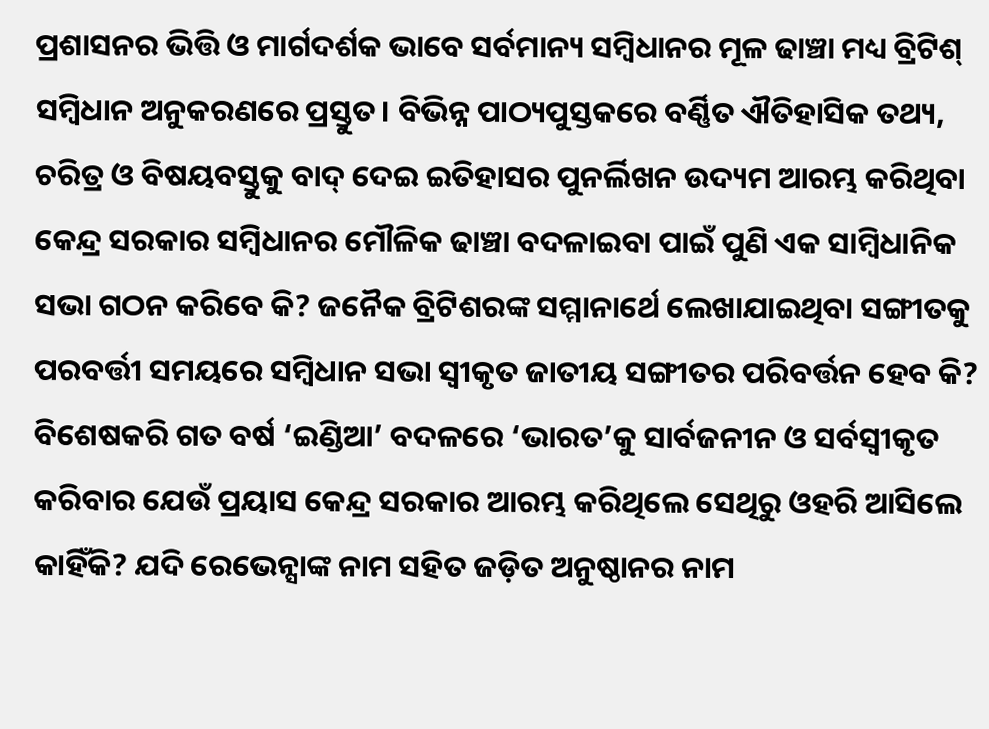ପ୍ରଶାସନର ଭିତ୍ତି ଓ ମାର୍ଗଦର୍ଶକ ଭାବେ ସର୍ବମାନ୍ୟ ସମ୍ବିଧାନର ମୂଳ ଢାଞ୍ଚା ମଧ୍ୟ ବ୍ରିଟିଶ୍ ସମ୍ବିଧାନ ଅନୁକରଣରେ ପ୍ରସ୍ତୁତ। ବିଭିନ୍ନ ପାଠ୍ୟପୁସ୍ତକରେ ବର୍ଣ୍ଣିତ ଐତିହାସିକ ତଥ୍ୟ, ଚରିତ୍ର ଓ ବିଷୟବସ୍ତୁକୁ ବାଦ୍ ଦେଇ ଇତିହାସର ପୁନର୍ଲିଖନ ଉଦ୍ୟମ ଆରମ୍ଭ କରିଥିବା କେନ୍ଦ୍ର ସରକାର ସମ୍ବିଧାନର ମୌଳିକ ଢାଞ୍ଚା ବଦଳାଇବା ପାଇଁ ପୁଣି ଏକ ସାମ୍ବିଧାନିକ ସଭା ଗଠନ କରିବେ କି? ଜନୈକ ବ୍ରିଟିଶରଙ୍କ ସମ୍ମାନାର୍ଥେ ଲେଖାଯାଇଥିବା ସଙ୍ଗୀତକୁ ପରବର୍ତ୍ତୀ ସମୟରେ ସମ୍ବିଧାନ ସଭା ସ୍ୱୀକୃତ ଜାତୀୟ ସଙ୍ଗୀତର ପରିବର୍ତ୍ତନ ହେବ କି? ବିଶେଷକରି ଗତ ବର୍ଷ ‘ଇଣ୍ଡିଆ’ ବଦଳରେ ‘ଭାରତ’କୁ ସାର୍ବଜନୀନ ଓ ସର୍ବସ୍ୱୀକୃତ କରିବାର ଯେଉଁ ପ୍ରୟାସ କେନ୍ଦ୍ର ସରକାର ଆରମ୍ଭ କରିଥିଲେ ସେଥିରୁ ଓହରି ଆସିଲେ କାହିଁକି? ଯଦି ରେଭେନ୍ସାଙ୍କ ନାମ ସହିତ ଜଡ଼ିତ ଅନୁଷ୍ଠାନର ନାମ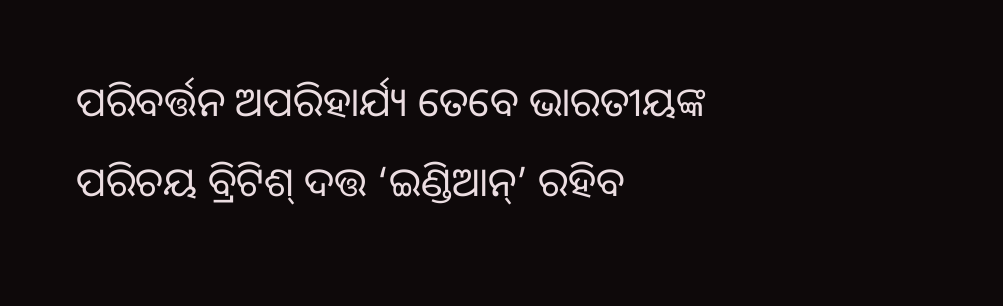ପରିବର୍ତ୍ତନ ଅପରିହାର୍ଯ୍ୟ ତେବେ ଭାରତୀୟଙ୍କ ପରିଚୟ ବ୍ରିଟିଶ୍ ଦତ୍ତ ‘ଇଣ୍ଡିଆନ୍’ ରହିବ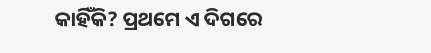କାହିଁକି? ପ୍ରଥମେ ଏ ଦିଗରେ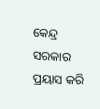କେନ୍ଦ୍ର ସରକାର ପ୍ରୟାସ କରି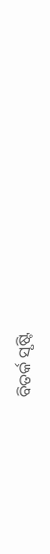ବିତର୍କ ସୃଷ୍ଟି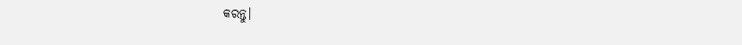କରନ୍ତୁ।